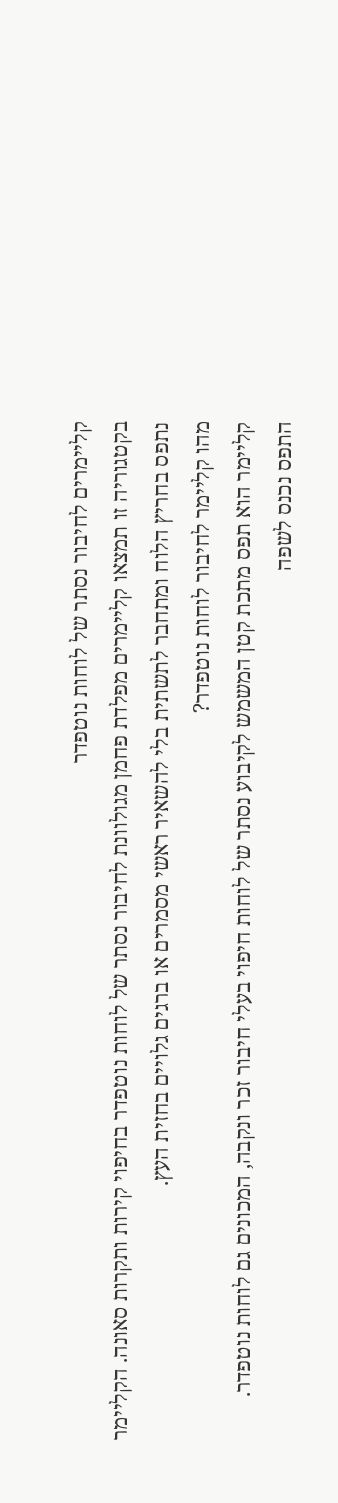קליימרים לחיבור נסתר של לוחות נוטפדר
בקטגוריה זו תמצאו קליימרים מפלדת פחמן מגולוונת לחיבור נסתר של לוחות נוטפדר בחיפוי קירות ותקרות סאונה. הקליימר נתפס בחריץ הלוח ומתחבר לתשתית בלי להשאיר ראשי מסמרים או ברגים גלויים בחזית העץ.
מהו קליימר לחיבור לוחות נוטפדר?
קליימר הוא תפס מתכת קטן המשמש לקיבוע נסתר של לוחות חיפוי בעלי חיבור זכר ונקבה, המכונים גם לוחות נוטפדר. התפס נכנס לשפה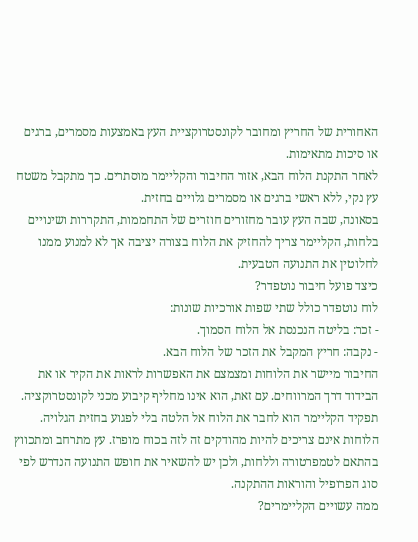האחורית של החריץ ומחובר לקונסטרוקציית העץ באמצעות מסמרים, ברגים או סיכות מתאימות.
לאחר התקנת הלוח הבא, אזור החיבור והקליימר מוסתרים. כך מתקבל משטח עץ נקי, ללא ראשי ברגים או מסמרים גלויים בחזית.
בסאונה, שבה העץ עובר מחזורים חוזרים של התחממות, התקררות ושינויים בלחות, הקליימר צריך להחזיק את הלוח בצורה יציבה אך לא למנוע ממנו לחלוטין את התנועה הטבעית.
כיצד פועל חיבור נוטפדר?
לוח נוטפדר כולל שתי שפות אורכיות שונות:
- זכר: בליטה הנכנסת אל הלוח הסמוך.
- נקבה: חריץ המקבל את הזכר של הלוח הבא.
החיבור מיישר את הלוחות ומצמצם את האפשרות לראות את הקיר או את הבידוד דרך המרווחים. עם זאת, הוא אינו מחליף קיבוע מכני לקונסטרוקציה. תפקיד הקליימר הוא לחבר את הלוח אל הלטה בלי לפגוע בחזית הגלויה.
הלוחות אינם צריכים להיות מהודקים זה לזה בכוח מופרז. עץ מתרחב ומתכווץ בהתאם לטמפרטורה וללחות, ולכן יש להשאיר את חופש התנועה הנדרש לפי סוג הפרופיל והוראות ההתקנה.
ממה עשויים הקליימרים?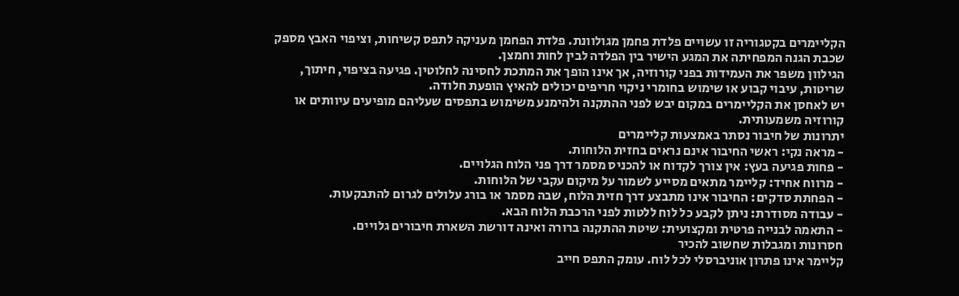הקליימרים בקטגוריה זו עשויים פלדת פחמן מגולוונת. פלדת הפחמן מעניקה לתפס קשיחות, וציפוי האבץ מספק שכבת הגנה המפחיתה את המגע הישיר בין הפלדה לבין לחות וחמצן.
הגילוון משפר את העמידות בפני קורוזיה, אך אינו הופך את המתכת לחסינה לחלוטין. פגיעה בציפוי, חיתוך, שריטות, עיבוי קבוע או שימוש בחומרי ניקוי חריפים יכולים להאיץ הופעת חלודה.
יש לאחסן את הקליימרים במקום יבש לפני ההתקנה ולהימנע משימוש בתפסים שעליהם מופיעים עיוותים או קורוזיה משמעותית.
יתרונות של חיבור נסתר באמצעות קליימרים
- מראה נקי: ראשי החיבור אינם נראים בחזית הלוחות.
- פחות פגיעה בעץ: אין צורך לקדוח או להכניס מסמר דרך פני הלוח הגלויים.
- מרווח אחיד: קליימר מתאים מסייע לשמור על מיקום עקבי של הלוחות.
- הפחתת סדקים: החיבור אינו מתבצע דרך חזית הלוח, שבה מסמר או בורג עלולים לגרום להתבקעות.
- עבודה מסודרת: ניתן לקבע כל לוח ללטות לפני הרכבת הלוח הבא.
- התאמה לבנייה פרטית ומקצועית: שיטת ההתקנה ברורה ואינה דורשת השארת חיבורים גלויים.
חסרונות ומגבלות שחשוב להכיר
קליימר אינו פתרון אוניברסלי לכל לוח. עומק התפס חייב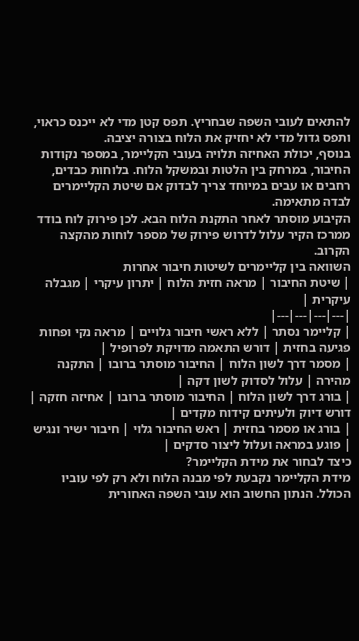להתאים לעובי השפה שבחריץ. תפס קטן מדי לא ייכנס כראוי, ותפס גדול מדי לא יחזיק את הלוח בצורה יציבה.
בנוסף, יכולת האחיזה תלויה בעובי הקליימר, במספר נקודות החיבור, במרחק בין הלטות ובמשקל הלוח. בלוחות כבדים, רחבים או עבים במיוחד צריך לבדוק אם שיטת הקליימרים לבדה מתאימה.
הקיבוע מוסתר לאחר התקנת הלוח הבא. לכן פירוק לוח בודד ממרכז הקיר עלול לדרוש פירוק של מספר לוחות מהקצה הקרוב.
השוואה בין קליימרים לשיטות חיבור אחרות
| שיטת החיבור | מראה חזית הלוח | יתרון עיקרי | מגבלה עיקרית |
|---|---|---|---|
| קליימר נסתר | ללא ראשי חיבור גלויים | מראה נקי ופחות פגיעה בחזית | דורש התאמה מדויקת לפרופיל |
| מסמר דרך לשון הלוח | החיבור מוסתר ברובו | התקנה מהירה | עלול לסדוק לשון דקה |
| בורג דרך לשון הלוח | החיבור מוסתר ברובו | אחיזה חזקה | דורש דיוק ולעיתים קידוח מקדים |
| בורג או מסמר בחזית | ראש החיבור גלוי | חיבור ישיר ונגיש | פוגע במראה ועלול ליצור סדקים |
כיצד לבחור את מידת הקליימר?
מידת הקליימר נקבעת לפי מבנה הלוח ולא רק לפי עוביו הכולל. הנתון החשוב הוא עובי השפה האחורית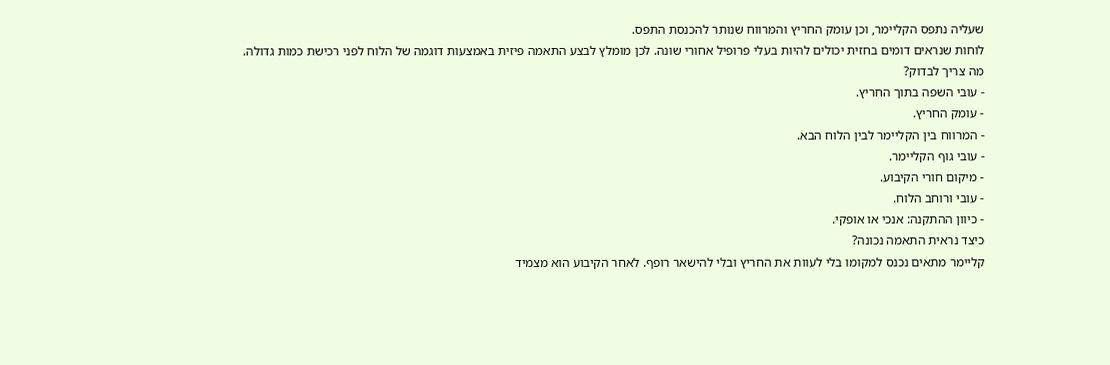שעליה נתפס הקליימר, וכן עומק החריץ והמרווח שנותר להכנסת התפס.
לוחות שנראים דומים בחזית יכולים להיות בעלי פרופיל אחורי שונה. לכן מומלץ לבצע התאמה פיזית באמצעות דוגמה של הלוח לפני רכישת כמות גדולה.
מה צריך לבדוק?
- עובי השפה בתוך החריץ.
- עומק החריץ.
- המרווח בין הקליימר לבין הלוח הבא.
- עובי גוף הקליימר.
- מיקום חורי הקיבוע.
- עובי ורוחב הלוח.
- כיוון ההתקנה: אנכי או אופקי.
כיצד נראית התאמה נכונה?
קליימר מתאים נכנס למקומו בלי לעוות את החריץ ובלי להישאר רופף. לאחר הקיבוע הוא מצמיד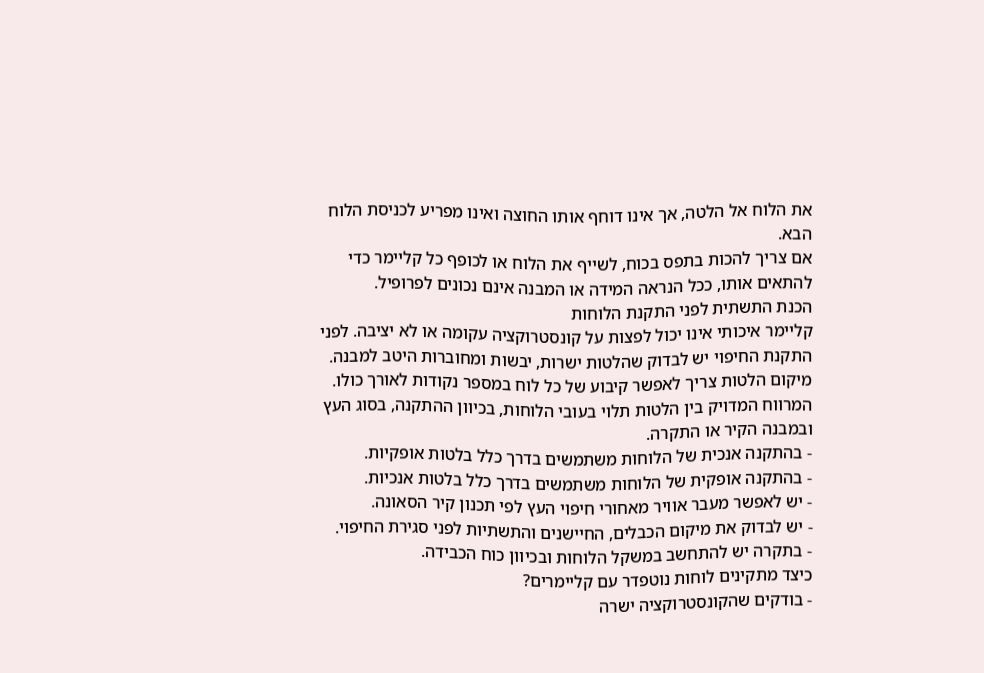את הלוח אל הלטה, אך אינו דוחף אותו החוצה ואינו מפריע לכניסת הלוח הבא.
אם צריך להכות בתפס בכוח, לשייף את הלוח או לכופף כל קליימר כדי להתאים אותו, ככל הנראה המידה או המבנה אינם נכונים לפרופיל.
הכנת התשתית לפני התקנת הלוחות
קליימר איכותי אינו יכול לפצות על קונסטרוקציה עקומה או לא יציבה. לפני התקנת החיפוי יש לבדוק שהלטות ישרות, יבשות ומחוברות היטב למבנה.
מיקום הלטות צריך לאפשר קיבוע של כל לוח במספר נקודות לאורך כולו. המרווח המדויק בין הלטות תלוי בעובי הלוחות, בכיוון ההתקנה, בסוג העץ ובמבנה הקיר או התקרה.
- בהתקנה אנכית של הלוחות משתמשים בדרך כלל בלטות אופקיות.
- בהתקנה אופקית של הלוחות משתמשים בדרך כלל בלטות אנכיות.
- יש לאפשר מעבר אוויר מאחורי חיפוי העץ לפי תכנון קיר הסאונה.
- יש לבדוק את מיקום הכבלים, החיישנים והתשתיות לפני סגירת החיפוי.
- בתקרה יש להתחשב במשקל הלוחות ובכיוון כוח הכבידה.
כיצד מתקינים לוחות נוטפדר עם קליימרים?
- בודקים שהקונסטרוקציה ישרה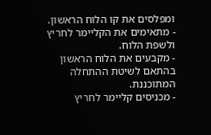ומפלסים את קו הלוח הראשון.
- מתאימים את הקליימר לחריץ ולשפת הלוח.
- מקבעים את הלוח הראשון בהתאם לשיטת ההתחלה המתוכננת.
- מכניסים קליימר לחריץ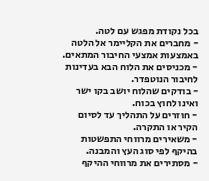בכל נקודת מפגש עם לטה.
- מחברים את הקליימר אל הלטה באמצעות אמצעי החיבור המתאים.
- מכניסים את הלוח הבא בעדינות לחיבור הנוטפדר.
- בודקים שהלוח יושב בקו ישר ואינו לחוץ בכוח.
- חוזרים על התהליך עד לסיום הקיר או התקרה.
- משאירים מרווחי התפשטות בהיקף לפי סוג העץ והמבנה.
- מסתירים את מרווחי ההיקף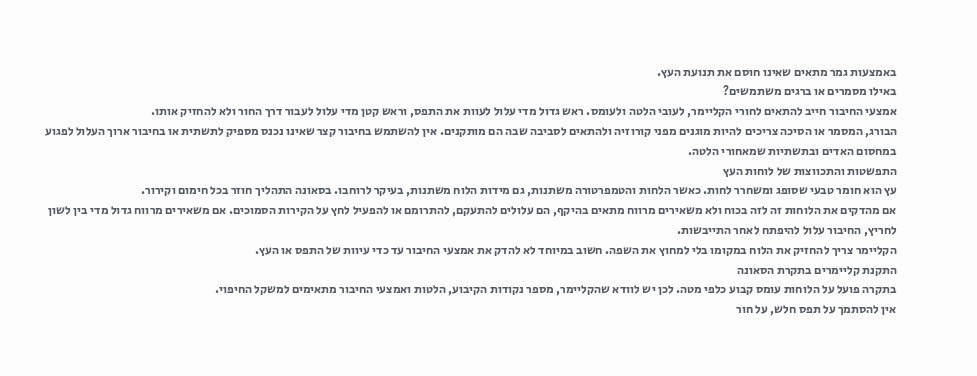באמצעות גמר מתאים שאינו חוסם את תנועת העץ.
באילו מסמרים או ברגים משתמשים?
אמצעי החיבור חייב להתאים לחורי הקליימר, לעובי הלטה ולעומס. ראש גדול מדי עלול לעוות את התפס, וראש קטן מדי עלול לעבור דרך החור ולא להחזיק אותו.
הבורג, המסמר או הסיכה צריכים להיות מוגנים מפני קורוזיה ולהתאים לסביבה שבה הם מותקנים. אין להשתמש בחיבור קצר שאינו נכנס מספיק לתשתית או בחיבור ארוך העלול לפגוע במחסום האדים ובתשתיות שמאחורי הלטה.
התפשטות והתכווצות של לוחות העץ
עץ הוא חומר טבעי שסופג ומשחרר לחות. כאשר הלחות והטמפרטורה משתנות, גם מידות הלוח משתנות, בעיקר לרוחבו. בסאונה התהליך חוזר בכל חימום וקירור.
אם מהדקים את הלוחות זה לזה בכוח ולא משאירים מרווח מתאים בהיקף, הם עלולים להתעקם, להתרומם או להפעיל לחץ על הקירות הסמוכים. אם משאירים מרווח גדול מדי בין לשון לחריץ, החיבור עלול להיפתח לאחר התייבשות.
הקליימר צריך להחזיק את הלוח במקומו בלי למחוץ את השפה. חשוב במיוחד לא להדק את אמצעי החיבור עד כדי עיוות של התפס או העץ.
התקנת קליימרים בתקרת הסאונה
בתקרה פועל על הלוחות עומס קבוע כלפי מטה. לכן יש לוודא שהקליימר, מספר נקודות הקיבוע, הלטות ואמצעי החיבור מתאימים למשקל החיפוי.
אין להסתמך על תפס חלש, על חור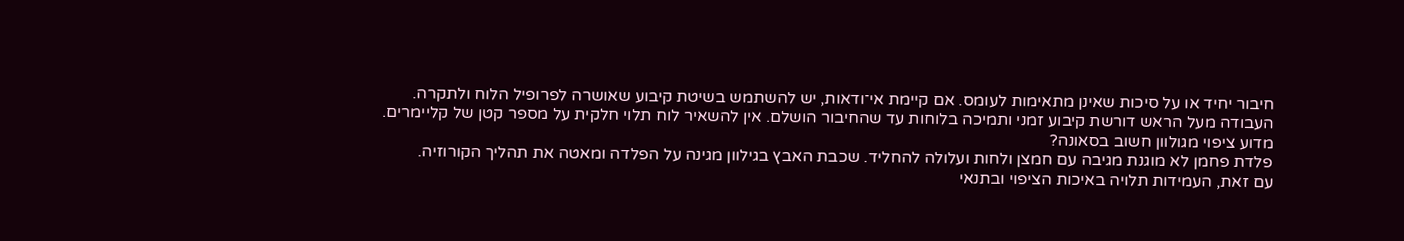חיבור יחיד או על סיכות שאינן מתאימות לעומס. אם קיימת אי־ודאות, יש להשתמש בשיטת קיבוע שאושרה לפרופיל הלוח ולתקרה.
העבודה מעל הראש דורשת קיבוע זמני ותמיכה בלוחות עד שהחיבור הושלם. אין להשאיר לוח תלוי חלקית על מספר קטן של קליימרים.
מדוע ציפוי מגולוון חשוב בסאונה?
פלדת פחמן לא מוגנת מגיבה עם חמצן ולחות ועלולה להחליד. שכבת האבץ בגילוון מגינה על הפלדה ומאטה את תהליך הקורוזיה.
עם זאת, העמידות תלויה באיכות הציפוי ובתנאי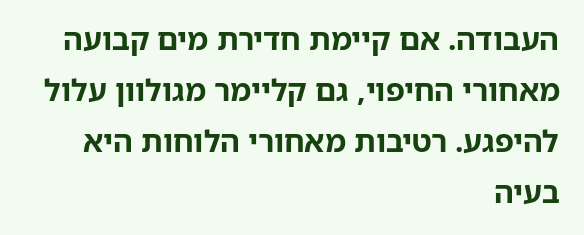העבודה. אם קיימת חדירת מים קבועה מאחורי החיפוי, גם קליימר מגולוון עלול להיפגע. רטיבות מאחורי הלוחות היא בעיה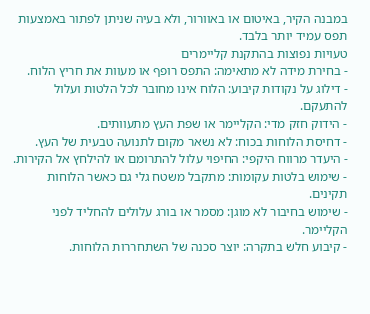במבנה הקיר, באיטום או באוורור, ולא בעיה שניתן לפתור באמצעות תפס עמיד יותר בלבד.
טעויות נפוצות בהתקנת קליימרים
- בחירת מידה לא מתאימה: התפס רופף או מעוות את חריץ הלוח.
- דילוג על נקודות קיבוע: הלוח אינו מחובר לכל הלטות ועלול להתעקם.
- הידוק חזק מדי: הקליימר או שפת העץ מתעוותים.
- דחיסת הלוחות בכוח: לא נשאר מקום לתנועה טבעית של העץ.
- היעדר מרווח היקפי: החיפוי עלול להתרומם או להילחץ אל הקירות.
- שימוש בלטות עקומות: מתקבל משטח גלי גם כאשר הלוחות תקינים.
- שימוש בחיבור לא מוגן: מסמר או בורג עלולים להחליד לפני הקליימר.
- קיבוע חלש בתקרה: יוצר סכנה של השתחררות הלוחות.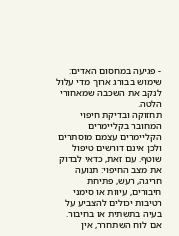- פגיעה במחסום האדים: שימוש בבורג ארוך מדי עלול לנקב את השכבה שמאחורי הלטה.
תחזוקה ובדיקת חיפוי המחובר בקליימרים
הקליימרים עצמם מוסתרים ולכן אינם דורשים טיפול שוטף. עם זאת, כדאי לבדוק את מצב החיפוי: תנועה חריגה, רעש, פתיחת חיבורים, עיוות או סימני רטיבות יכולים להצביע על בעיה בתשתית או בחיבור.
אם לוח השתחרר, אין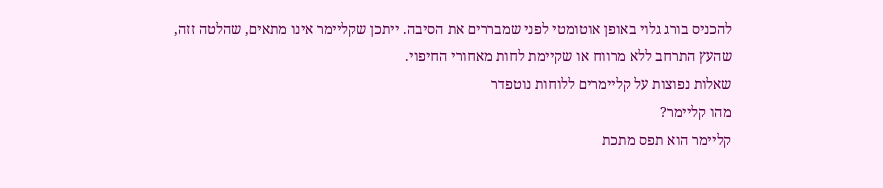להכניס בורג גלוי באופן אוטומטי לפני שמבררים את הסיבה. ייתכן שקליימר אינו מתאים, שהלטה זזה, שהעץ התרחב ללא מרווח או שקיימת לחות מאחורי החיפוי.
שאלות נפוצות על קליימרים ללוחות נוטפדר
מהו קליימר?
קליימר הוא תפס מתכת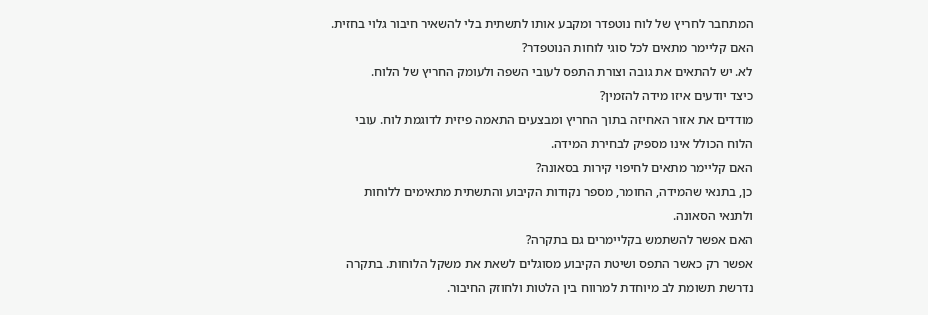המתחבר לחריץ של לוח נוטפדר ומקבע אותו לתשתית בלי להשאיר חיבור גלוי בחזית.
האם קליימר מתאים לכל סוגי לוחות הנוטפדר?
לא. יש להתאים את גובה וצורת התפס לעובי השפה ולעומק החריץ של הלוח.
כיצד יודעים איזו מידה להזמין?
מודדים את אזור האחיזה בתוך החריץ ומבצעים התאמה פיזית לדוגמת לוח. עובי הלוח הכולל אינו מספיק לבחירת המידה.
האם קליימר מתאים לחיפוי קירות בסאונה?
כן, בתנאי שהמידה, החומר, מספר נקודות הקיבוע והתשתית מתאימים ללוחות ולתנאי הסאונה.
האם אפשר להשתמש בקליימרים גם בתקרה?
אפשר רק כאשר התפס ושיטת הקיבוע מסוגלים לשאת את משקל הלוחות. בתקרה נדרשת תשומת לב מיוחדת למרווח בין הלטות ולחוזק החיבור.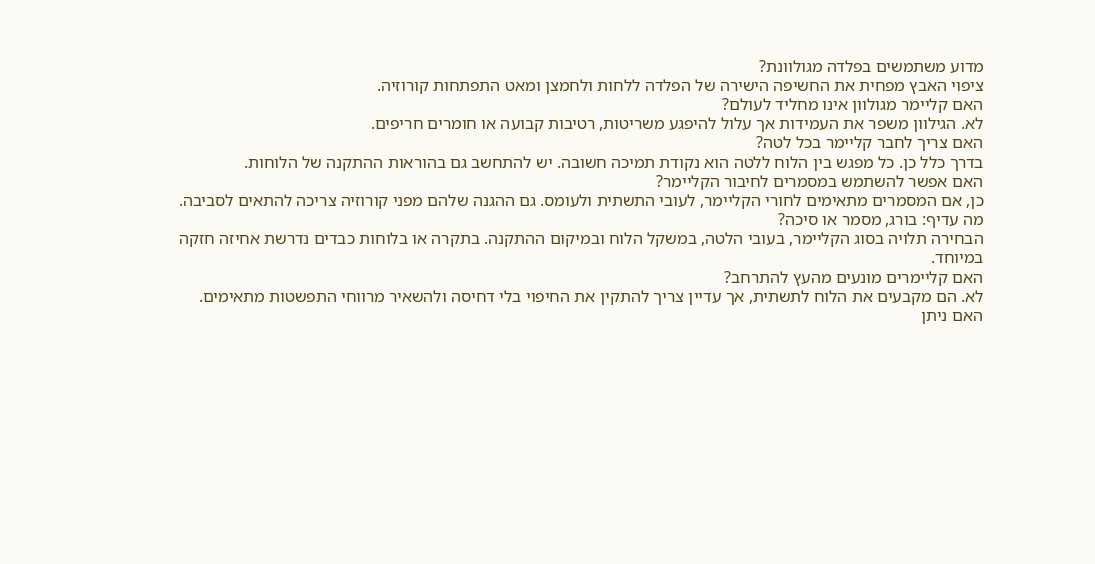מדוע משתמשים בפלדה מגולוונת?
ציפוי האבץ מפחית את החשיפה הישירה של הפלדה ללחות ולחמצן ומאט התפתחות קורוזיה.
האם קליימר מגולוון אינו מחליד לעולם?
לא. הגילוון משפר את העמידות אך עלול להיפגע משריטות, רטיבות קבועה או חומרים חריפים.
האם צריך לחבר קליימר בכל לטה?
בדרך כלל כן. כל מפגש בין הלוח ללטה הוא נקודת תמיכה חשובה. יש להתחשב גם בהוראות ההתקנה של הלוחות.
האם אפשר להשתמש במסמרים לחיבור הקליימר?
כן, אם המסמרים מתאימים לחורי הקליימר, לעובי התשתית ולעומס. גם ההגנה שלהם מפני קורוזיה צריכה להתאים לסביבה.
מה עדיף: בורג, מסמר או סיכה?
הבחירה תלויה בסוג הקליימר, בעובי הלטה, במשקל הלוח ובמיקום ההתקנה. בתקרה או בלוחות כבדים נדרשת אחיזה חזקה במיוחד.
האם קליימרים מונעים מהעץ להתרחב?
לא. הם מקבעים את הלוח לתשתית, אך עדיין צריך להתקין את החיפוי בלי דחיסה ולהשאיר מרווחי התפשטות מתאימים.
האם ניתן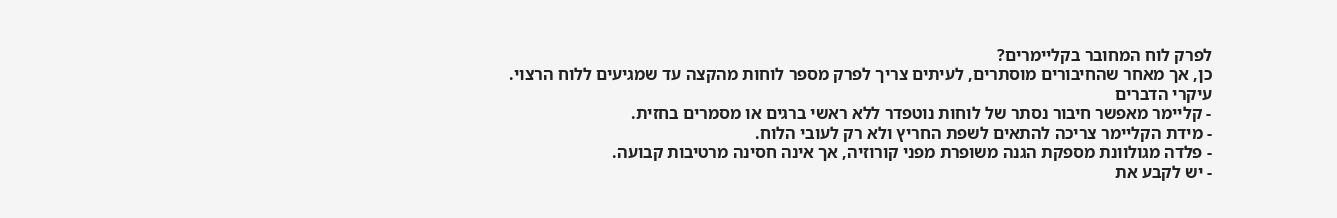לפרק לוח המחובר בקליימרים?
כן, אך מאחר שהחיבורים מוסתרים, לעיתים צריך לפרק מספר לוחות מהקצה עד שמגיעים ללוח הרצוי.
עיקרי הדברים
- קליימר מאפשר חיבור נסתר של לוחות נוטפדר ללא ראשי ברגים או מסמרים בחזית.
- מידת הקליימר צריכה להתאים לשפת החריץ ולא רק לעובי הלוח.
- פלדה מגולוונת מספקת הגנה משופרת מפני קורוזיה, אך אינה חסינה מרטיבות קבועה.
- יש לקבע את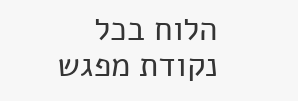הלוח בכל נקודת מפגש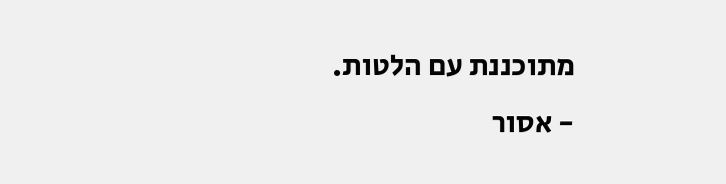מתוכננת עם הלטות.
- אסור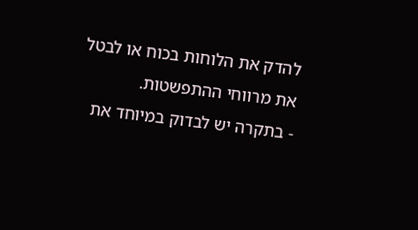להדק את הלוחות בכוח או לבטל את מרווחי ההתפשטות.
- בתקרה יש לבדוק במיוחד את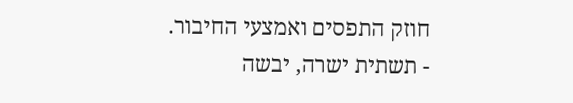חוזק התפסים ואמצעי החיבור.
- תשתית ישרה, יבשה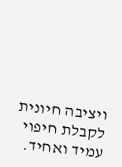ויציבה חיונית לקבלת חיפוי עמיד ואחיד.